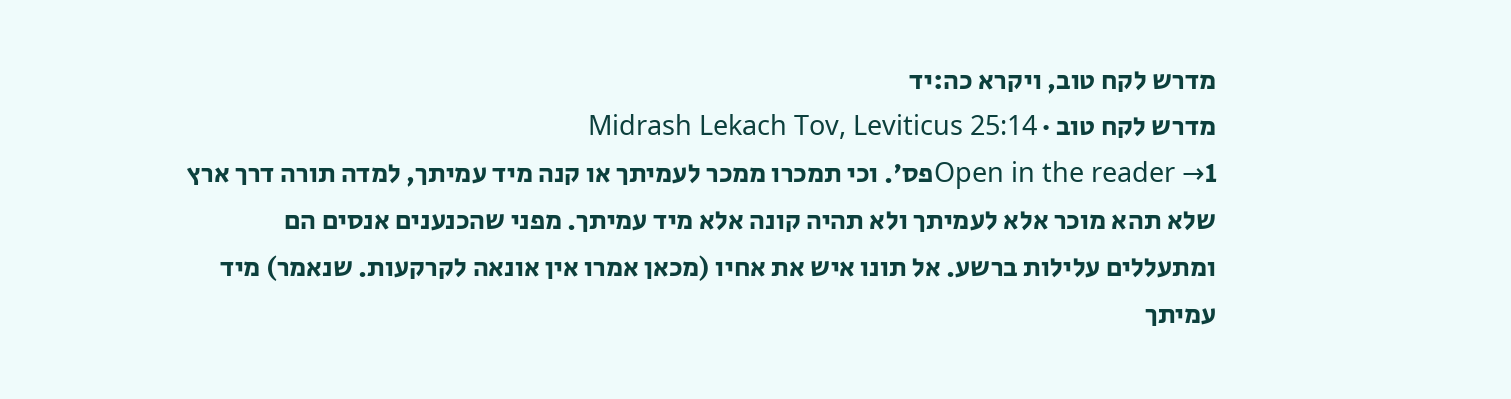מדרש לקח טוב, ויקרא כה:יד
מדרש לקח טוב · Midrash Lekach Tov, Leviticus 25:14
Open in the reader →1פס'. וכי תמכרו ממכר לעמיתך או קנה מיד עמיתך, למדה תורה דרך ארץ שלא תהא מוכר אלא לעמיתך ולא תהיה קונה אלא מיד עמיתך. מפני שהכנענים אנסים הם ומתעללים עלילות ברשע. אל תונו איש את אחיו (מכאן אמרו אין אונאה לקרקעות. שנאמר) מיד עמיתך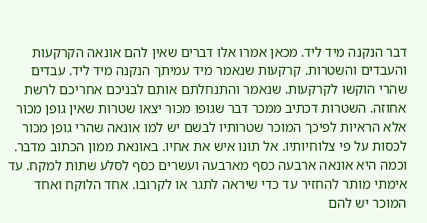דבר הנקנה מיד ליד. מכאן אמרו אלו דברים שאין להם אונאה הקרקעות והעבדים והשטרות. קרקעות שנאמר מיד עמיתך הנקנה מיד ליד. עבדים שהרי הוקשו לקרקעות. שנאמר והתנחלתם אותם לבניכם אחריכם לרשת אחוזה. השטרות דכתיב ממכר דבר שגופו מכור יצאו שטרות שאין גופן מכור אלא הראיות לפיכך המוכר שטרותיו לבשם יש למו אונאה שהרי גופן מכור לכסות על פי צלוחיותיו. אל תונו איש את אחיו. באונאת ממון הכתוב מדבר. וכמה היא אונאה ארבעה כסף מארבעה ועשרים כסף לסלע שתות למקח. עד אימתי מותר להחזיר עד כדי שיראה לתגר או לקרובו. אחד הלוקח ואחד המוכר יש להם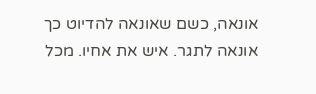אונאה, כשם שאונאה להדיוט כך אונאה לתגר. איש את אחיו. מכל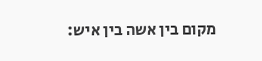מקום בין אשה בין איש: